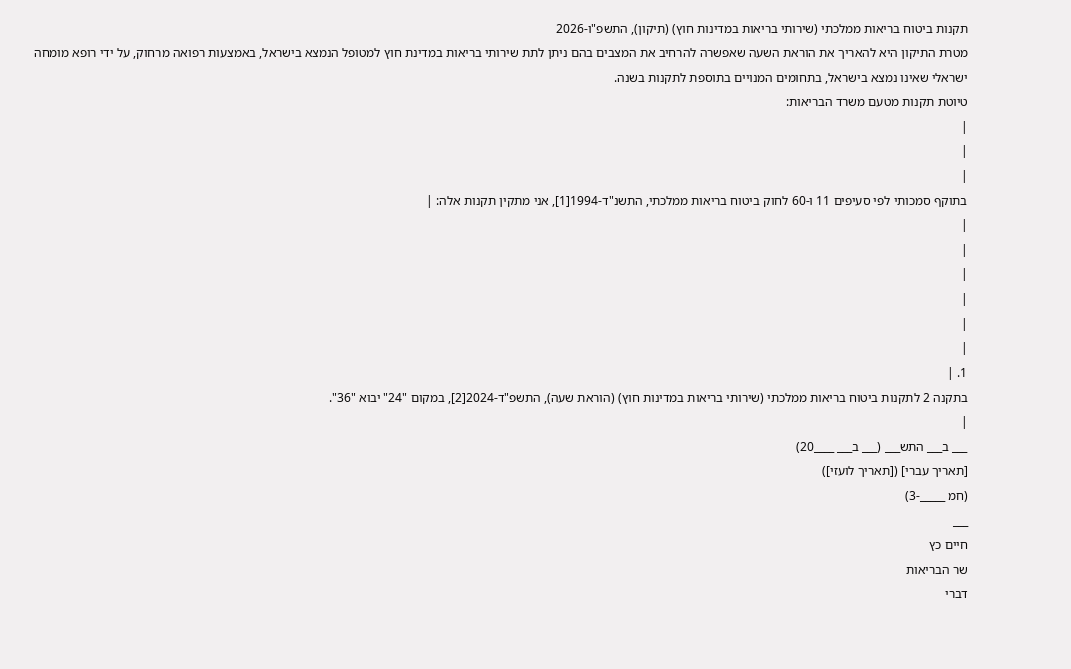תקנות ביטוח בריאות ממלכתי (שירותי בריאות במדינות חוץ) (תיקון), התשפ"ו-2026
מטרת התיקון היא להאריך את הוראת השעה שאפשרה להרחיב את המצבים בהם ניתן לתת שירותי בריאות במדינת חוץ למטופל הנמצא בישראל, באמצעות רפואה מרחוק, על ידי רופא מומחה ישראלי שאינו נמצא בישראל, בתחומים המנויים בתוספת לתקנות בשנה.
טיוטת תקנות מטעם משרד הבריאות:
|
|
|
בתוקף סמכותי לפי סעיפים 11 ו-60 לחוק ביטוח בריאות ממלכתי, התשנ"ד-1994[1], אני מתקין תקנות אלה: |
|
|
|
|
|
|
1. |
בתקנה 2 לתקנות ביטוח בריאות ממלכתי (שירותי בריאות במדינות חוץ) (הוראת שעה), התשפ"ד-2024[2], במקום "24" יבוא "36".
|
___ ב___ התש___ (___ ב___ ____20)
[תאריך עברי] ([תאריך לועזי])
(חמ _____-3)
___
חיים כץ
שר הבריאות
דברי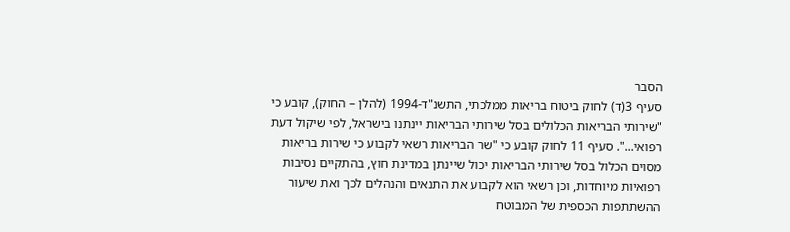הסבר
סעיף 3(ד) לחוק ביטוח בריאות ממלכתי, התשנ"ד-1994 (להלן – החוק), קובע כי "שירותי הבריאות הכלולים בסל שירותי הבריאות יינתנו בישראל, לפי שיקול דעת רפואי...". סעיף 11 לחוק קובע כי "שר הבריאות רשאי לקבוע כי שירות בריאות מסוים הכלול בסל שירותי הבריאות יכול שיינתן במדינת חוץ, בהתקיים נסיבות רפואיות מיוחדות, וכן רשאי הוא לקבוע את התנאים והנהלים לכך ואת שיעור ההשתתפות הכספית של המבוטח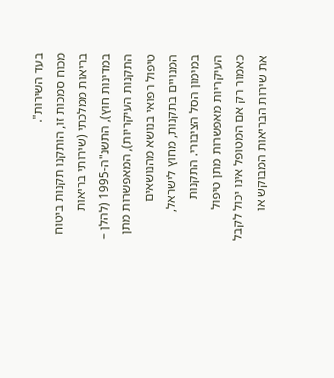בעד השירות".
מכוח סמכות זו, הותקנו תקנות ביטוח בריאות ממלכתי (שירותי בריאות במדינות חוץ), התשנ"ה-1995 (להלן – התקנות העיקריות), המאפשרות מתן טיפול רפואי בנושא מהנושאים המנויים בתקנות, מחוץ לישראל, במימון הסל הציבורי. התקנות העיקריות מאפשרות מתן טיפול כאמור רק אם המטופל אינו יכול לקבל את שירות הבריאות המבוקש או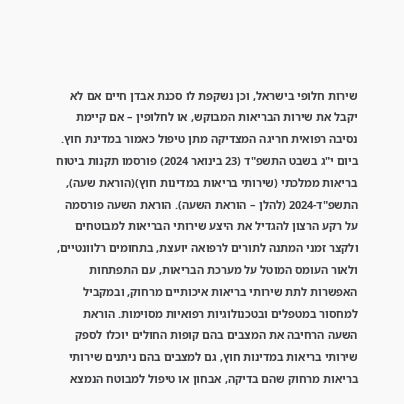שירות חלופי בישראל, וכן נשקפת לו סכנת אבדן חיים אם לא יקבל את שירות הבריאות המבוקש, או לחלופין – אם קיימת נסיבה רפואית חריגה המצדיקה מתן טיפול כאמור במדינת חוץ.
ביום י"ג בשבט התשפ"ד (23 בינואר 2024) פורסמו תקנות ביטוח בריאות ממלכתי (שירותי בריאות במדינות חוץ)(הוראת שעה), התשפ"ד-2024 (להלן – הוראת השעה). הוראת השעה פורסמה על רקע הרצון להגדיל את היצע שירותי הבריאות למבוטחים ולקצר זמני המתנה לתורים לרפואה יועצת, בתחומים רלוונטיים, ולאור העומס המוטל על מערכת הבריאות, עם התפתחות האפשרות לתת שירותי בריאות איכותיים מרחוק, ובמקביל למחסור במטפלים ובטכנולוגיות רפואיות מסוימות. הוראת השעה הרחיבה את המצבים בהם קופות החולים יוכלו לספק שירותי בריאות במדינות חוץ, גם למצבים בהם ניתנים שירותי בריאות מרחוק שהם בדיקה, אבחון או טיפול למבוטח הנמצא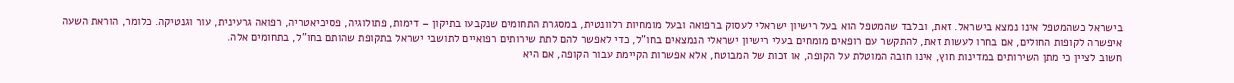בישראל כשהמטפל אינו נמצא בישראל. זאת, ובלבד שהמטפל הוא בעל רישיון ישראלי לעסוק ברפואה ובעל מומחיות רלוונטית, במסגרת התחומים שנקבעו בתיקון – דימות, פתולוגיה, פסיכיאטריה, רפואה גרעינית, עור וגנטיקה. כלומר, הוראת השעה איפשרה לקופות החולים, אם בחרו לעשות זאת, להתקשר עם רופאים מומחים בעלי רישיון ישראלי הנמצאים בחו"ל, כדי לאפשר להם לתת שירותים רפואיים לתושבי ישראל בתקופת שהותם בחו"ל, בתחומים אלה.
חשוב לציין כי מתן השירותים במדינות חוץ, אינו חובה המוטלת על הקופה, או זכות של המבוטח, אלא אפשרות הקיימת עבור הקופה, אם היא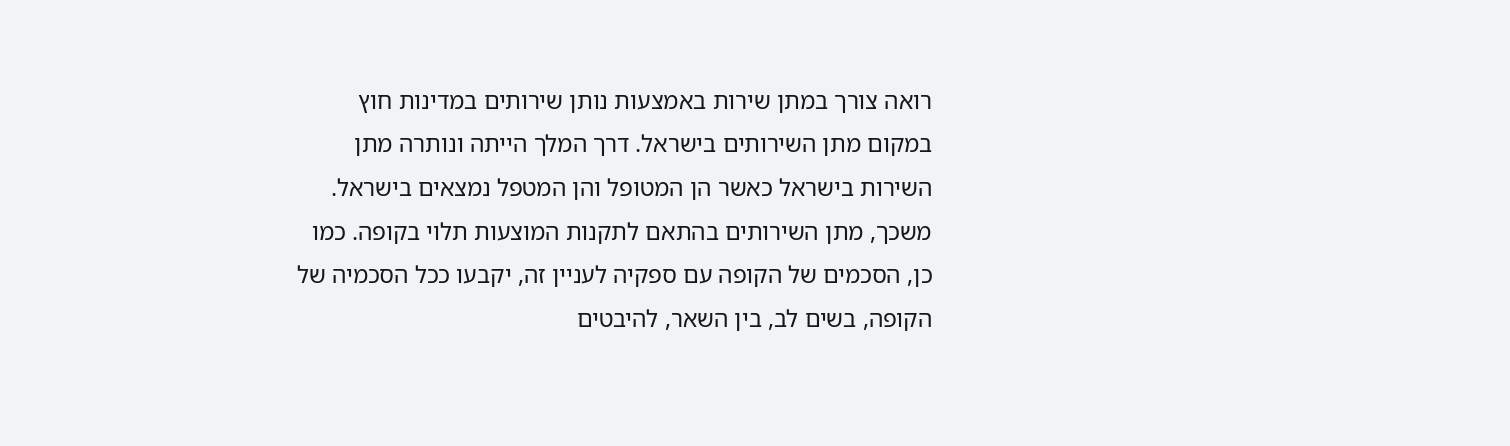רואה צורך במתן שירות באמצעות נותן שירותים במדינות חוץ במקום מתן השירותים בישראל. דרך המלך הייתה ונותרה מתן השירות בישראל כאשר הן המטופל והן המטפל נמצאים בישראל. משכך, מתן השירותים בהתאם לתקנות המוצעות תלוי בקופה. כמו כן, הסכמים של הקופה עם ספקיה לעניין זה, יקבעו ככל הסכמיה של הקופה, בשים לב, בין השאר, להיבטים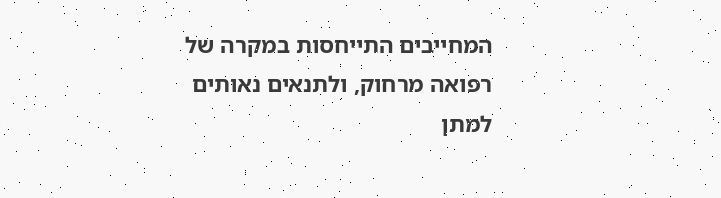המחייבים התייחסות במקרה של רפואה מרחוק, ולתנאים נאותים למתן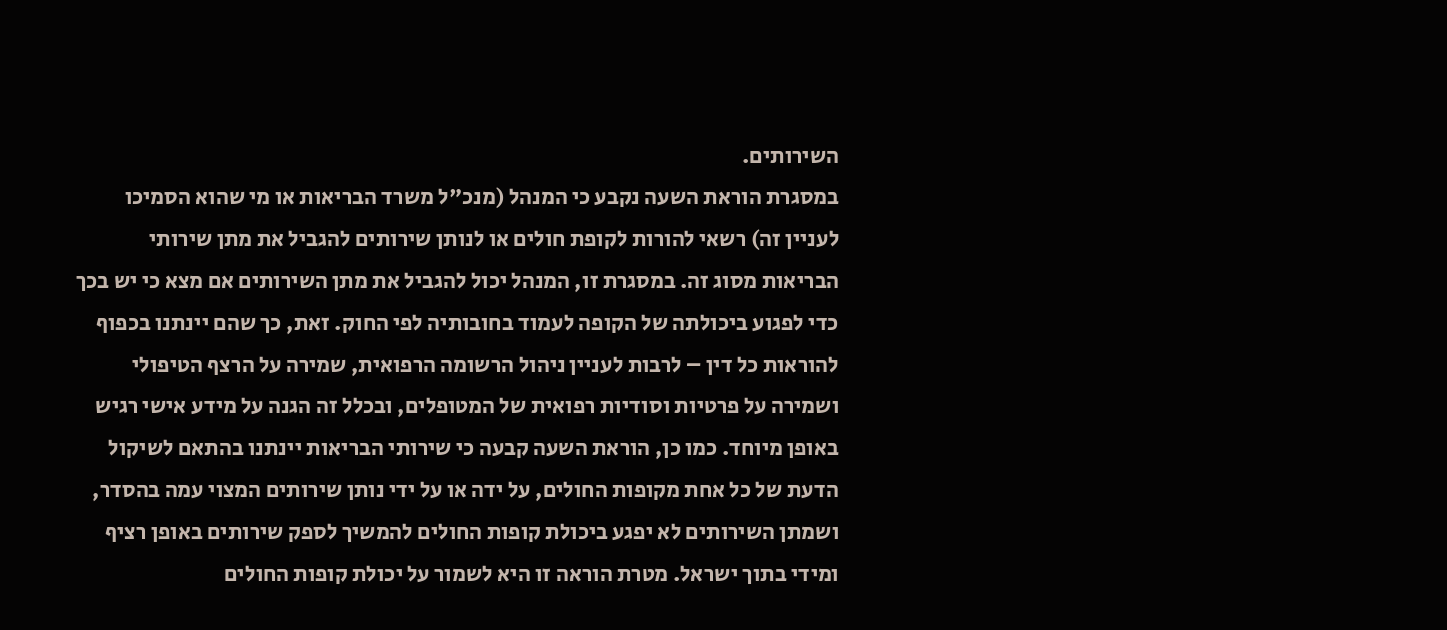השירותים.
במסגרת הוראת השעה נקבע כי המנהל (מנכ"ל משרד הבריאות או מי שהוא הסמיכו לעניין זה) רשאי להורות לקופת חולים או לנותן שירותים להגביל את מתן שירותי הבריאות מסוג זה. במסגרת זו, המנהל יכול להגביל את מתן השירותים אם מצא כי יש בכך כדי לפגוע ביכולתה של הקופה לעמוד בחובותיה לפי החוק. זאת, כך שהם יינתנו בכפוף להוראות כל דין – לרבות לעניין ניהול הרשומה הרפואית, שמירה על הרצף הטיפולי ושמירה על פרטיות וסודיות רפואית של המטופלים, ובכלל זה הגנה על מידע אישי רגיש באופן מיוחד. כמו כן, הוראת השעה קבעה כי שירותי הבריאות יינתנו בהתאם לשיקול הדעת של כל אחת מקופות החולים, על ידה או על ידי נותן שירותים המצוי עמה בהסדר, ושמתן השירותים לא יפגע ביכולת קופות החולים להמשיך לספק שירותים באופן רציף ומידי בתוך ישראל. מטרת הוראה זו היא לשמור על יכולת קופות החולים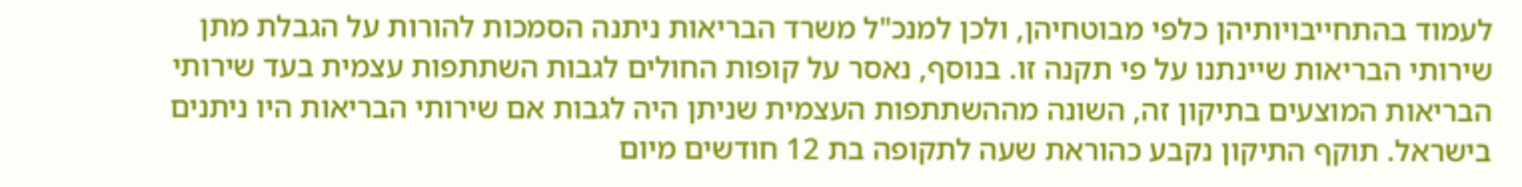לעמוד בהתחייבויותיהן כלפי מבוטחיהן, ולכן למנכ"ל משרד הבריאות ניתנה הסמכות להורות על הגבלת מתן שירותי הבריאות שיינתנו על פי תקנה זו. בנוסף, נאסר על קופות החולים לגבות השתתפות עצמית בעד שירותי הבריאות המוצעים בתיקון זה, השונה מההשתתפות העצמית שניתן היה לגבות אם שירותי הבריאות היו ניתנים בישראל. תוקף התיקון נקבע כהוראת שעה לתקופה בת 12 חודשים מיום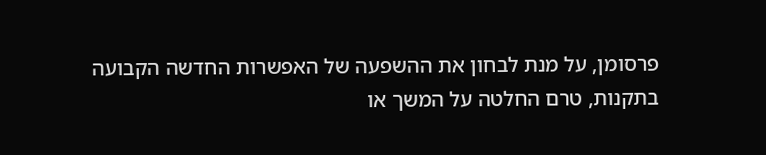פרסומן, על מנת לבחון את ההשפעה של האפשרות החדשה הקבועה בתקנות, טרם החלטה על המשך או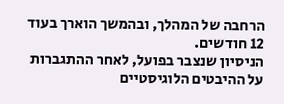הרחבה של המהלך, ובהמשך הוארך בעוד 12 חודשים.
הניסיון שנצבר בפועל, לאחר ההתגברות על ההיבטים הלוגיסטיים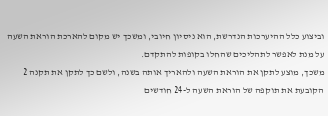וביצוע כלל ההיערכות הנדרשת, הוא ניסיון חיובי, ומשכך יש מקום להארכת הוראת השעה על מנת לאפשר לתהליכים שהחלו בקופות להתקדם.
משכך, מוצע לתקן את הוראת השעה ולהאריך אותה בשנה, ולשם כך לתקן את תקנה 2 הקובעת את תוקפה של הוראת השעה ל-24 חודשים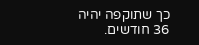כך שתוקפה יהיה 36 חודשים.